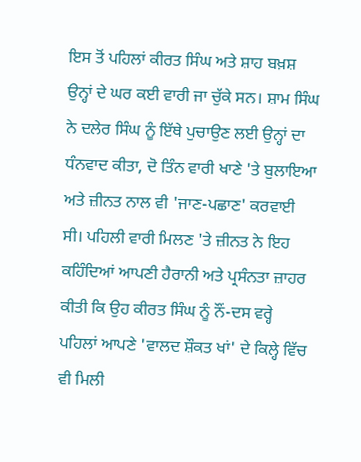ਇਸ ਤੋਂ ਪਹਿਲਾਂ ਕੀਰਤ ਸਿੰਘ ਅਤੇ ਸ਼ਾਹ ਬਖ਼ਸ਼ ਉਨ੍ਹਾਂ ਦੇ ਘਰ ਕਈ ਵਾਰੀ ਜਾ ਚੁੱਕੇ ਸਨ। ਸ਼ਾਮ ਸਿੰਘ ਨੇ ਦਲੇਰ ਸਿੰਘ ਨੂੰ ਇੱਥੇ ਪੁਚਾਉਣ ਲਈ ਉਨ੍ਹਾਂ ਦਾ ਧੰਨਵਾਦ ਕੀਤਾ, ਦੋ ਤਿੰਨ ਵਾਰੀ ਖਾਣੇ 'ਤੇ ਬੁਲਾਇਆ ਅਤੇ ਜ਼ੀਨਤ ਨਾਲ ਵੀ 'ਜਾਣ-ਪਛਾਣ' ਕਰਵਾਈ ਸੀ। ਪਹਿਲੀ ਵਾਰੀ ਮਿਲਣ 'ਤੇ ਜ਼ੀਨਤ ਨੇ ਇਹ ਕਹਿੰਦਿਆਂ ਆਪਣੀ ਹੈਰਾਨੀ ਅਤੇ ਪ੍ਰਸੰਨਤਾ ਜ਼ਾਹਰ ਕੀਤੀ ਕਿ ਉਹ ਕੀਰਤ ਸਿੰਘ ਨੂੰ ਨੌਂ-ਦਸ ਵਰ੍ਹੇ ਪਹਿਲਾਂ ਆਪਣੇ 'ਵਾਲਦ ਸ਼ੌਕਤ ਖਾਂ' ਦੇ ਕਿਲ੍ਹੇ ਵਿੱਚ ਵੀ ਮਿਲੀ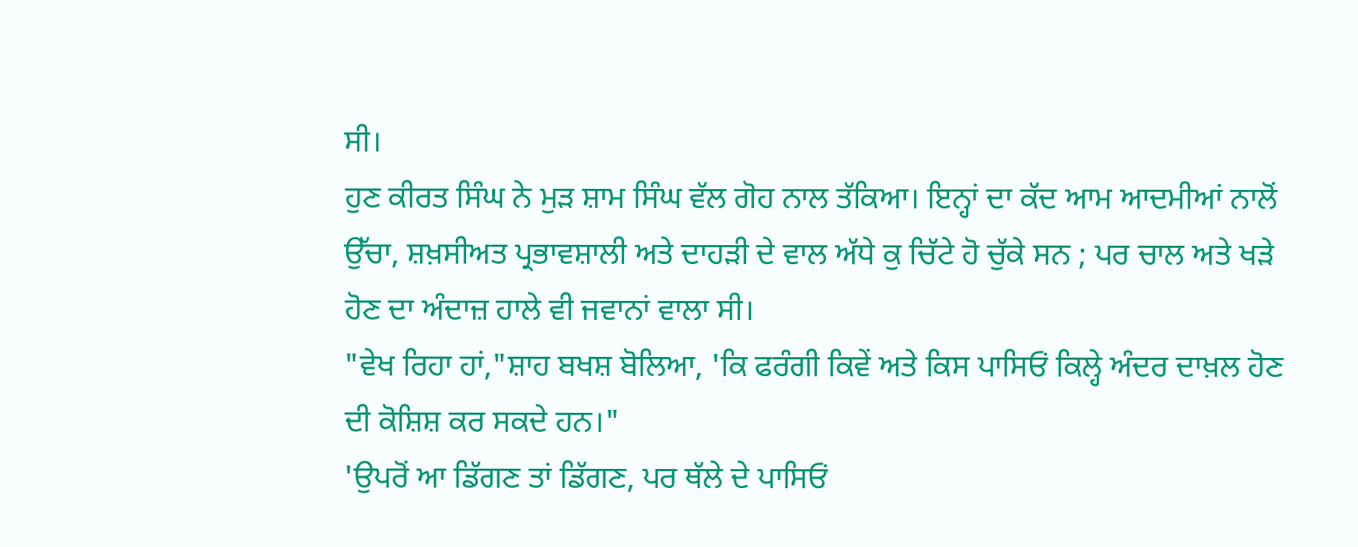ਸੀ।
ਹੁਣ ਕੀਰਤ ਸਿੰਘ ਨੇ ਮੁੜ ਸ਼ਾਮ ਸਿੰਘ ਵੱਲ ਗੋਹ ਨਾਲ ਤੱਕਿਆ। ਇਨ੍ਹਾਂ ਦਾ ਕੱਦ ਆਮ ਆਦਮੀਆਂ ਨਾਲੋਂ ਉੱਚਾ, ਸ਼ਖ਼ਸੀਅਤ ਪ੍ਰਭਾਵਸ਼ਾਲੀ ਅਤੇ ਦਾਹੜੀ ਦੇ ਵਾਲ ਅੱਧੇ ਕੁ ਚਿੱਟੇ ਹੋ ਚੁੱਕੇ ਸਨ ; ਪਰ ਚਾਲ ਅਤੇ ਖੜੇ ਹੋਣ ਦਾ ਅੰਦਾਜ਼ ਹਾਲੇ ਵੀ ਜਵਾਨਾਂ ਵਾਲਾ ਸੀ।
"ਵੇਖ ਰਿਹਾ ਹਾਂ,"ਸ਼ਾਹ ਬਖਸ਼ ਬੋਲਿਆ, 'ਕਿ ਫਰੰਗੀ ਕਿਵੇਂ ਅਤੇ ਕਿਸ ਪਾਸਿਓਂ ਕਿਲ੍ਹੇ ਅੰਦਰ ਦਾਖ਼ਲ ਹੋਣ ਦੀ ਕੋਸ਼ਿਸ਼ ਕਰ ਸਕਦੇ ਹਨ।"
'ਉਪਰੋਂ ਆ ਡਿੱਗਣ ਤਾਂ ਡਿੱਗਣ, ਪਰ ਥੱਲੇ ਦੇ ਪਾਸਿਓਂ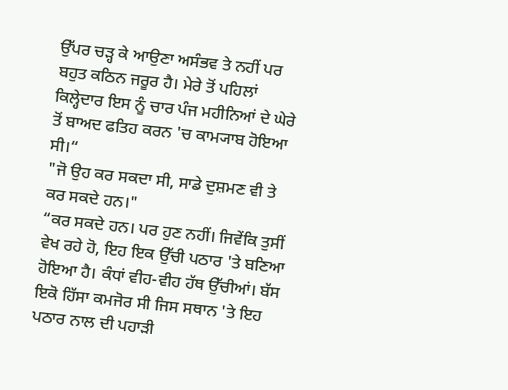ਉੱਪਰ ਚੜ੍ਹ ਕੇ ਆਉਣਾ ਅਸੰਭਵ ਤੇ ਨਹੀਂ ਪਰ ਬਹੁਤ ਕਠਿਨ ਜਰੂਰ ਹੈ। ਮੇਰੇ ਤੋਂ ਪਹਿਲਾਂ ਕਿਲ੍ਹੇਦਾਰ ਇਸ ਨੂੰ ਚਾਰ ਪੰਜ ਮਹੀਨਿਆਂ ਦੇ ਘੇਰੇ ਤੋਂ ਬਾਅਦ ਫਤਿਹ ਕਰਨ 'ਚ ਕਾਮ੍ਯਾਬ ਹੋਇਆ ਸੀ।“
"ਜੋ ਉਹ ਕਰ ਸਕਦਾ ਸੀ, ਸਾਡੇ ਦੁਸ਼ਮਣ ਵੀ ਤੇ ਕਰ ਸਕਦੇ ਹਨ।"
“ਕਰ ਸਕਦੇ ਹਨ। ਪਰ ਹੁਣ ਨਹੀਂ। ਜਿਵੇਂਕਿ ਤੁਸੀਂ ਵੇਖ ਰਹੇ ਹੋ, ਇਹ ਇਕ ਉੱਚੀ ਪਠਾਰ 'ਤੇ ਬਣਿਆ ਹੋਇਆ ਹੈ। ਕੰਧਾਂ ਵੀਹ-ਵੀਹ ਹੱਥ ਉੱਚੀਆਂ। ਬੱਸ ਇਕੋ ਹਿੱਸਾ ਕਮਜੋਰ ਸੀ ਜਿਸ ਸਥਾਨ 'ਤੇ ਇਹ ਪਠਾਰ ਨਾਲ ਦੀ ਪਹਾੜੀ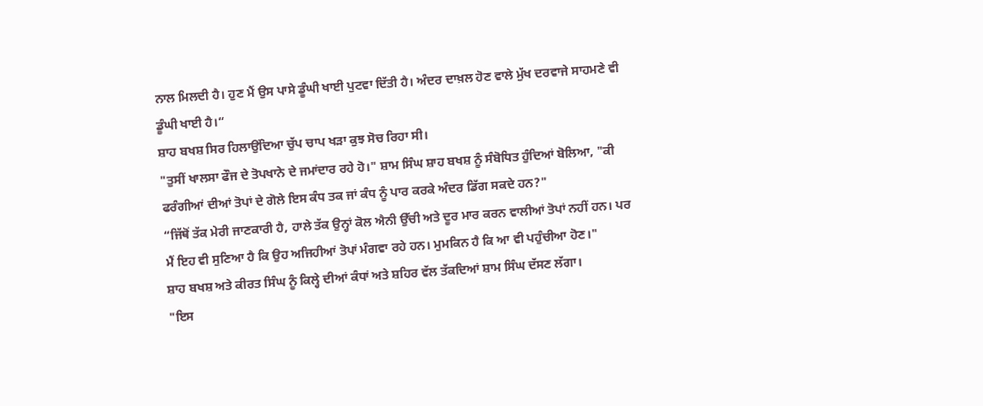ਨਾਲ ਮਿਲਦੀ ਹੈ। ਹੁਣ ਮੈਂ ਉਸ ਪਾਸੇ ਡੂੰਘੀ ਖਾਈ ਪੁਟਵਾ ਦਿੱਤੀ ਹੈ। ਅੰਦਰ ਦਾਖ਼ਲ ਹੋਣ ਵਾਲੇ ਮੁੱਖ ਦਰਵਾਜੇ ਸਾਹਮਣੇ ਵੀ ਡੂੰਘੀ ਖਾਈ ਹੈ।“
ਸ਼ਾਹ ਬਖਸ਼ ਸਿਰ ਹਿਲਾਉਂਦਿਆ ਚੁੱਪ ਚਾਪ ਖੜਾ ਕੁਝ ਸੋਚ ਰਿਹਾ ਸੀ।
"ਤੁਸੀਂ ਖਾਲਸਾ ਫੌਜ ਦੇ ਤੋਪਖਾਨੇ ਦੇ ਜਮਾਂਦਾਰ ਰਹੇ ਹੋ।" ਸ਼ਾਮ ਸਿੰਘ ਸ਼ਾਹ ਬਖਸ਼ ਨੂੰ ਸੰਬੋਧਿਤ ਹੁੰਦਿਆਂ ਬੋਲਿਆ, "ਕੀ ਫਰੰਗੀਆਂ ਦੀਆਂ ਤੋਪਾਂ ਦੇ ਗੋਲੇ ਇਸ ਕੰਧ ਤਕ ਜਾਂ ਕੰਧ ਨੂੰ ਪਾਰ ਕਰਕੇ ਅੰਦਰ ਡਿੱਗ ਸਕਦੇ ਹਨ?"
“ਜਿੱਥੋਂ ਤੱਕ ਮੇਰੀ ਜਾਣਕਾਰੀ ਹੈ, ਹਾਲੇ ਤੱਕ ਉਨ੍ਹਾਂ ਕੋਲ ਐਨੀ ਉੱਚੀ ਅਤੇ ਦੂਰ ਮਾਰ ਕਰਨ ਵਾਲੀਆਂ ਤੋਪਾਂ ਨਹੀਂ ਹਨ। ਪਰ ਮੈਂ ਇਹ ਵੀ ਸੁਣਿਆ ਹੈ ਕਿ ਉਹ ਅਜਿਹੀਆਂ ਤੋਪਾਂ ਮੰਗਵਾ ਰਹੇ ਹਨ। ਮੁਮਕਿਨ ਹੈ ਕਿ ਆ ਵੀ ਪਹੁੰਚੀਆ ਹੋਣ।"
ਸ਼ਾਹ ਬਖਸ਼ ਅਤੇ ਕੀਰਤ ਸਿੰਘ ਨੂੰ ਕਿਲ੍ਹੇ ਦੀਆਂ ਕੰਧਾਂ ਅਤੇ ਸ਼ਹਿਰ ਵੱਲ ਤੱਕਦਿਆਂ ਸ਼ਾਮ ਸਿੰਘ ਦੱਸਣ ਲੱਗਾ।
"ਇਸ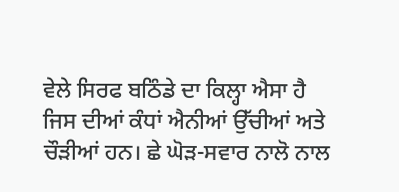ਵੇਲੇ ਸਿਰਫ ਬਠਿੰਡੇ ਦਾ ਕਿਲ੍ਹਾ ਐਸਾ ਹੈ ਜਿਸ ਦੀਆਂ ਕੰਧਾਂ ਐਨੀਆਂ ਉੱਚੀਆਂ ਅਤੇ ਚੌੜੀਆਂ ਹਨ। ਛੇ ਘੋੜ-ਸਵਾਰ ਨਾਲੋ ਨਾਲ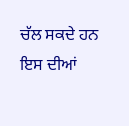ਚੱਲ ਸਕਦੇ ਹਨ ਇਸ ਦੀਆਂ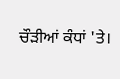ਚੌੜੀਆਂ ਕੰਧਾਂ 'ਤੇ।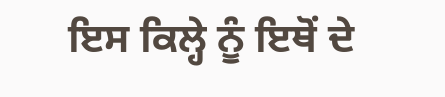ਇਸ ਕਿਲ੍ਹੇ ਨੂੰ ਇਥੋਂ ਦੇ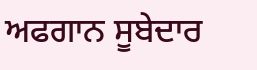ਅਫਗਾਨ ਸੂਬੇਦਾਰ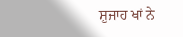ਸ਼ੁਜਾਹ ਖਾਂ ਨੇ